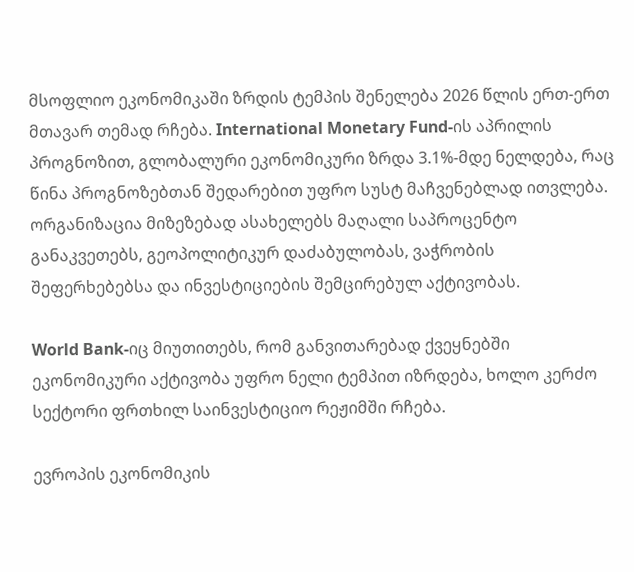მსოფლიო ეკონომიკაში ზრდის ტემპის შენელება 2026 წლის ერთ-ერთ მთავარ თემად რჩება. International Monetary Fund-ის აპრილის პროგნოზით, გლობალური ეკონომიკური ზრდა 3.1%-მდე ნელდება, რაც წინა პროგნოზებთან შედარებით უფრო სუსტ მაჩვენებლად ითვლება. ორგანიზაცია მიზეზებად ასახელებს მაღალი საპროცენტო განაკვეთებს, გეოპოლიტიკურ დაძაბულობას, ვაჭრობის შეფერხებებსა და ინვესტიციების შემცირებულ აქტივობას.

World Bank-იც მიუთითებს, რომ განვითარებად ქვეყნებში ეკონომიკური აქტივობა უფრო ნელი ტემპით იზრდება, ხოლო კერძო სექტორი ფრთხილ საინვესტიციო რეჟიმში რჩება.

ევროპის ეკონომიკის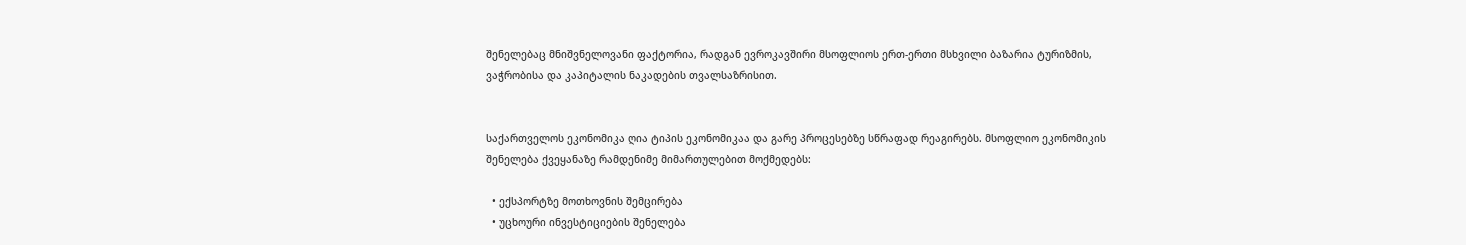შენელებაც მნიშვნელოვანი ფაქტორია, რადგან ევროკავშირი მსოფლიოს ერთ-ერთი მსხვილი ბაზარია ტურიზმის, ვაჭრობისა და კაპიტალის ნაკადების თვალსაზრისით.


საქართველოს ეკონომიკა ღია ტიპის ეკონომიკაა და გარე პროცესებზე სწრაფად რეაგირებს. მსოფლიო ეკონომიკის შენელება ქვეყანაზე რამდენიმე მიმართულებით მოქმედებს:

  • ექსპორტზე მოთხოვნის შემცირება
  • უცხოური ინვესტიციების შენელება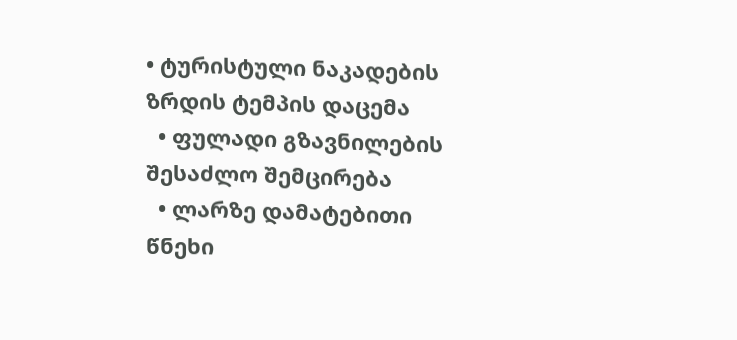• ტურისტული ნაკადების ზრდის ტემპის დაცემა
  • ფულადი გზავნილების შესაძლო შემცირება
  • ლარზე დამატებითი წნეხი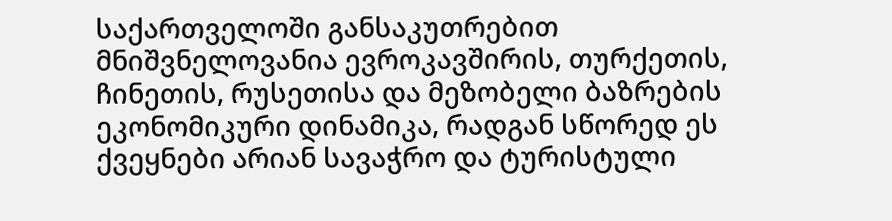საქართველოში განსაკუთრებით მნიშვნელოვანია ევროკავშირის, თურქეთის, ჩინეთის, რუსეთისა და მეზობელი ბაზრების ეკონომიკური დინამიკა, რადგან სწორედ ეს ქვეყნები არიან სავაჭრო და ტურისტული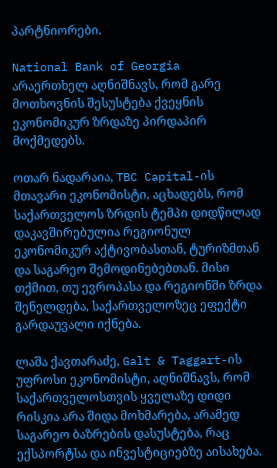პარტნიორები.

National Bank of Georgia არაერთხელ აღნიშნავს, რომ გარე მოთხოვნის შესუსტება ქვეყნის ეკონომიკურ ზრდაზე პირდაპირ მოქმედებს.

ოთარ ნადარაია, TBC Capital-ის მთავარი ეკონომისტი, აცხადებს, რომ საქართველოს ზრდის ტემპი დიდწილად დაკავშირებულია რეგიონულ ეკონომიკურ აქტივობასთან, ტურიზმთან და საგარეო შემოდინებებთან. მისი თქმით, თუ ევროპასა და რეგიონში ზრდა შენელდება, საქართველოზეც ეფექტი გარდაუვალი იქნება.

ლაშა ქავთარაძე, Galt & Taggart-ის უფროსი ეკონომისტი, აღნიშნავს, რომ საქართველოსთვის ყველაზე დიდი რისკია არა შიდა მოხმარება, არამედ საგარეო ბაზრების დასუსტება, რაც ექსპორტსა და ინვესტიციებზე აისახება.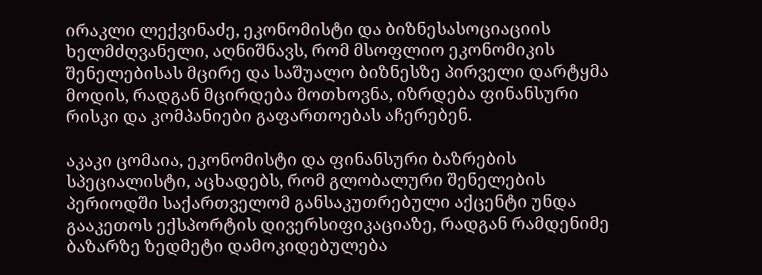ირაკლი ლექვინაძე, ეკონომისტი და ბიზნესასოციაციის ხელმძღვანელი, აღნიშნავს, რომ მსოფლიო ეკონომიკის შენელებისას მცირე და საშუალო ბიზნესზე პირველი დარტყმა მოდის, რადგან მცირდება მოთხოვნა, იზრდება ფინანსური რისკი და კომპანიები გაფართოებას აჩერებენ.

აკაკი ცომაია, ეკონომისტი და ფინანსური ბაზრების სპეციალისტი, აცხადებს, რომ გლობალური შენელების პერიოდში საქართველომ განსაკუთრებული აქცენტი უნდა გააკეთოს ექსპორტის დივერსიფიკაციაზე, რადგან რამდენიმე ბაზარზე ზედმეტი დამოკიდებულება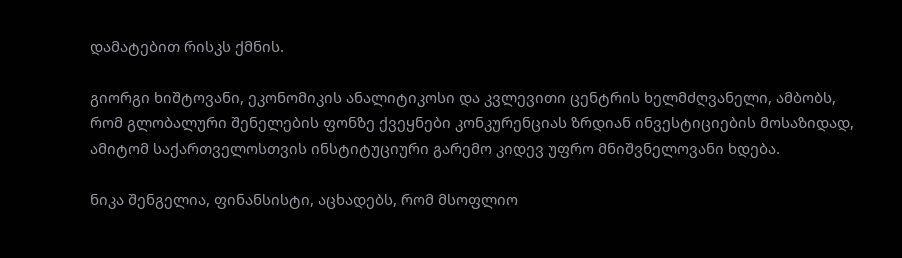დამატებით რისკს ქმნის.

გიორგი ხიშტოვანი, ეკონომიკის ანალიტიკოსი და კვლევითი ცენტრის ხელმძღვანელი, ამბობს, რომ გლობალური შენელების ფონზე ქვეყნები კონკურენციას ზრდიან ინვესტიციების მოსაზიდად, ამიტომ საქართველოსთვის ინსტიტუციური გარემო კიდევ უფრო მნიშვნელოვანი ხდება.

ნიკა შენგელია, ფინანსისტი, აცხადებს, რომ მსოფლიო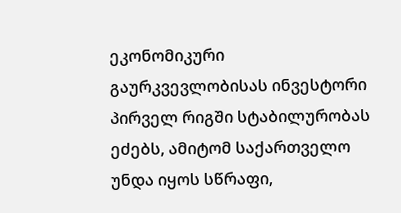ეკონომიკური გაურკვევლობისას ინვესტორი პირველ რიგში სტაბილურობას ეძებს, ამიტომ საქართველო უნდა იყოს სწრაფი,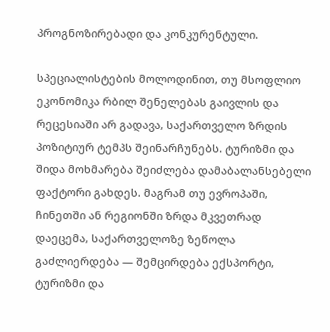პროგნოზირებადი და კონკურენტული.

სპეციალისტების მოლოდინით, თუ მსოფლიო ეკონომიკა რბილ შენელებას გაივლის და რეცესიაში არ გადავა, საქართველო ზრდის პოზიტიურ ტემპს შეინარჩუნებს. ტურიზმი და შიდა მოხმარება შეიძლება დამაბალანსებელი ფაქტორი გახდეს. მაგრამ თუ ევროპაში, ჩინეთში ან რეგიონში ზრდა მკვეთრად დაეცემა, საქართველოზე ზეწოლა გაძლიერდება — შემცირდება ექსპორტი, ტურიზმი და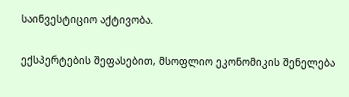საინვესტიციო აქტივობა.

ექსპერტების შეფასებით, მსოფლიო ეკონომიკის შენელება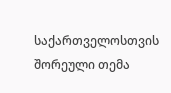საქართველოსთვის შორეული თემა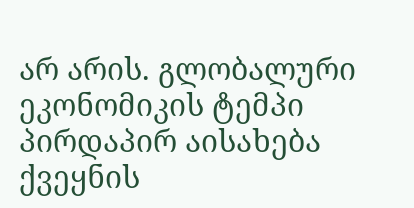არ არის. გლობალური ეკონომიკის ტემპი პირდაპირ აისახება ქვეყნის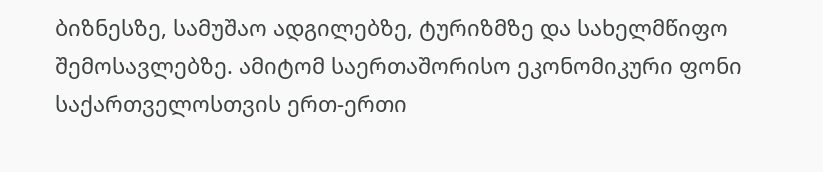ბიზნესზე, სამუშაო ადგილებზე, ტურიზმზე და სახელმწიფო შემოსავლებზე. ამიტომ საერთაშორისო ეკონომიკური ფონი საქართველოსთვის ერთ-ერთი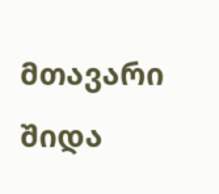მთავარი შიდა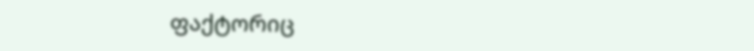ფაქტორიც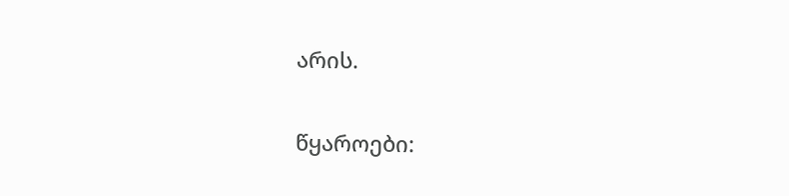არის.

წყაროები: